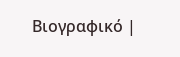Βιογραφικό |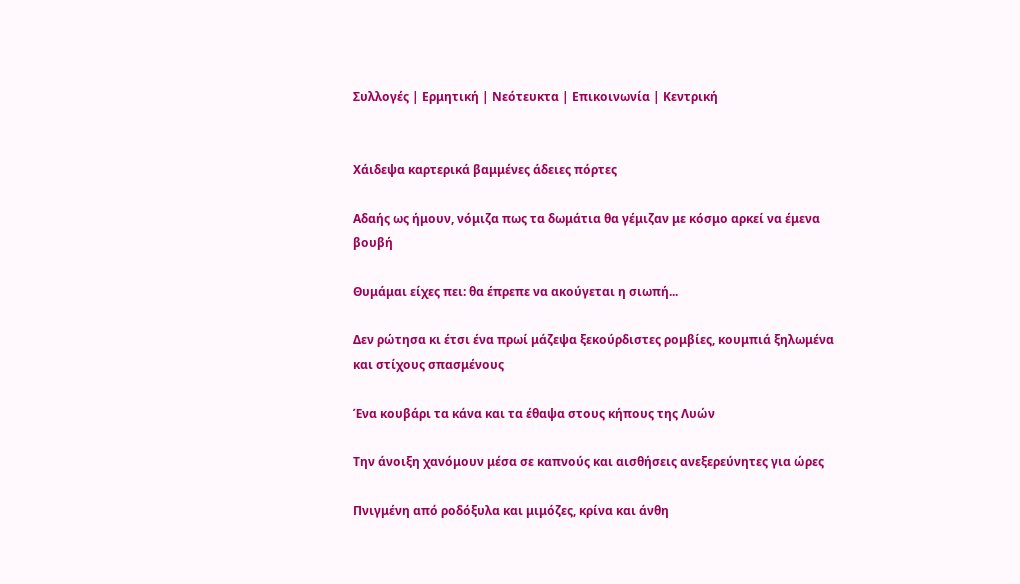Συλλογές | Ερμητική | Νεότευκτα | Επικοινωνία | Κεντρική


Χάιδεψα καρτερικά βαμμένες άδειες πόρτες

Αδαής ως ήμουν, νόμιζα πως τα δωμάτια θα γέμιζαν με κόσμο αρκεί να έμενα βουβή

Θυμάμαι είχες πει: θα έπρεπε να ακούγεται η σιωπή...

Δεν ρώτησα κι έτσι ένα πρωί μάζεψα ξεκούρδιστες ρομβίες, κουμπιά ξηλωμένα και στίχους σπασμένους

Ένα κουβάρι τα κάνα και τα έθαψα στους κήπους της Λυών

Την άνοιξη χανόμουν μέσα σε καπνούς και αισθήσεις ανεξερεύνητες για ώρες

Πνιγμένη από ροδόξυλα και μιμόζες, κρίνα και άνθη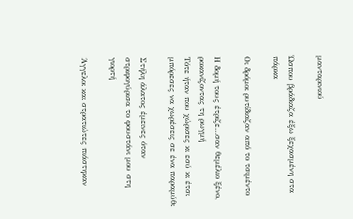μανταρινιού

Ώσπου βράδιαζα έξω ξεχασμένη στα πάρκα

Οι δρόμοι ρυτίδιαζαν από το τσιμέντο

Η δομή τους έτριζε…σαν θεμέλιο ξένο, ροκανίζοντας τη ρωγμή
Τότε ήταν που χώρισες κι εσύ κι έτσι μπόρεσες να χωρέσεις σε ένα παραμύθι

Στήλη άλατος έμεινες όταν στριφογύρισα το φουστάνι μου στη γιορτή

Άγγελοι και στρατιώτες πιάστηκαν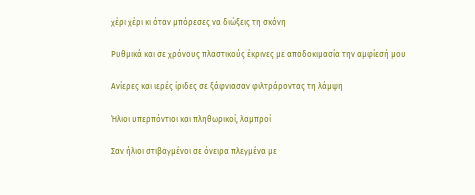χέρι χέρι κι όταν μπόρεσες να διώξεις τη σκόνη

Ρυθμικά και σε χρόνους πλαστικούς έκρινες με αποδοκιμασία την αμφίεσή μου

Ανίερες και ιερές ίριδες σε ξάφνιασαν φιλτράροντας τη λάμψη

Ήλιοι υπερπόντιοι και πληθωρικοί, λαμπροί

Σαν ήλιοι στιβαγμένοι σε όνειρα πλεγμένα με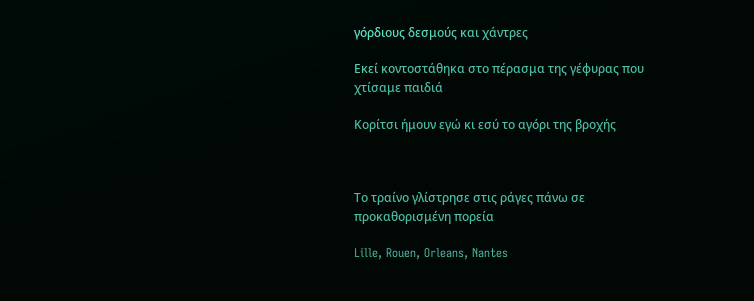γόρδιους δεσμούς και χάντρες

Εκεί κοντοστάθηκα στο πέρασμα της γέφυρας που χτίσαμε παιδιά

Κορίτσι ήμουν εγώ κι εσύ το αγόρι της βροχής



Το τραίνο γλίστρησε στις ράγες πάνω σε προκαθορισμένη πορεία

Lille, Rouen, Orleans, Nantes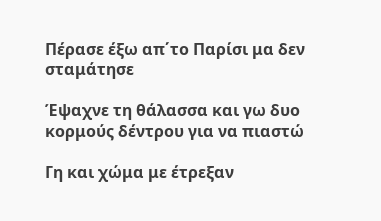Πέρασε έξω απ΄το Παρίσι μα δεν σταμάτησε

Έψαχνε τη θάλασσα και γω δυο κορμούς δέντρου για να πιαστώ

Γη και χώμα με έτρεξαν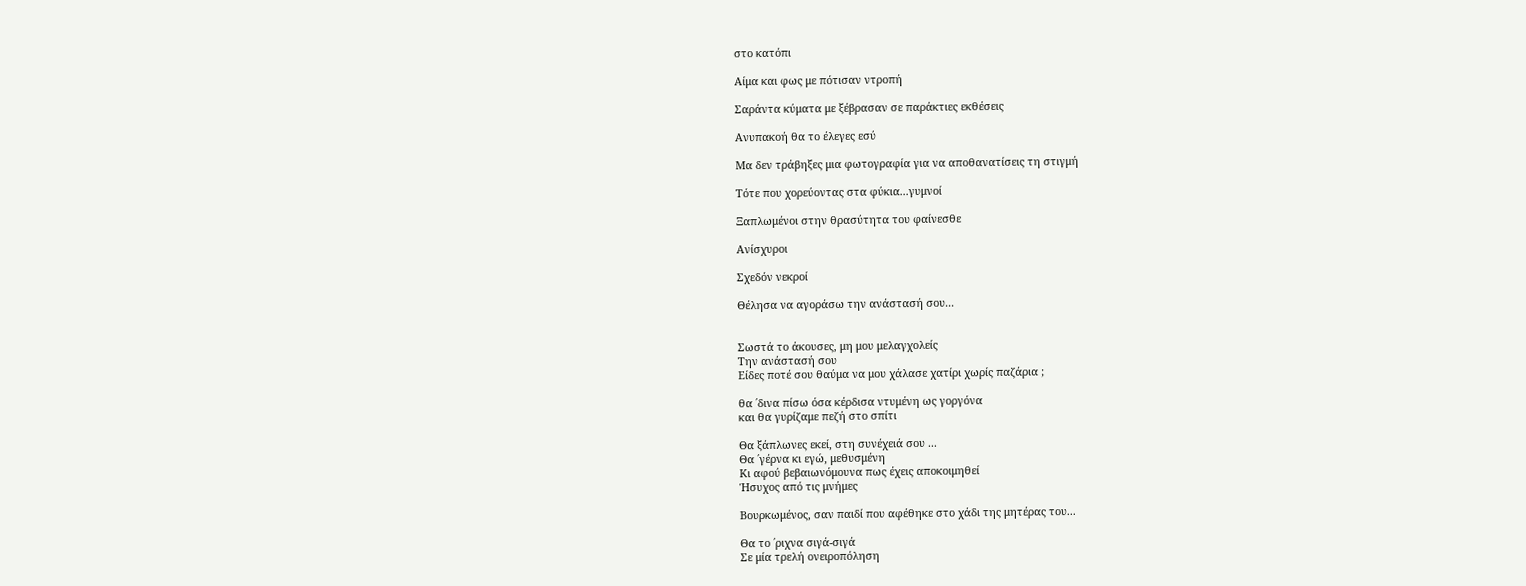στο κατόπι

Αίμα και φως με πότισαν ντροπή

Σαράντα κύματα με ξέβρασαν σε παράκτιες εκθέσεις

Ανυπακοή θα το έλεγες εσύ

Μα δεν τράβηξες μια φωτογραφία για να αποθανατίσεις τη στιγμή

Τότε που χορεύοντας στα φύκια...γυμνοί

Ξαπλωμένοι στην θρασύτητα του φαίνεσθε

Ανίσχυροι

Σχεδόν νεκροί

Θέλησα να αγοράσω την ανάστασή σου...


Σωστά το άκουσες, μη μου μελαγχολείς
Την ανάστασή σου
Είδες ποτέ σου θαύμα να μου χάλασε χατίρι χωρίς παζάρια ;

θα ΄δινα πίσω όσα κέρδισα ντυμένη ως γοργόνα
και θα γυρίζαμε πεζή στο σπίτι

Θα ξάπλωνες εκεί, στη συνέχειά σου ...
Θα ΄γέρνα κι εγώ, μεθυσμένη
Κι αφού βεβαιωνόμουνα πως έχεις αποκοιμηθεί
Ήσυχος από τις μνήμες

Βουρκωμένος, σαν παιδί που αφέθηκε στο χάδι της μητέρας του...

Θα το ΄ριχνα σιγά-σιγά
Σε μία τρελή ονειροπόληση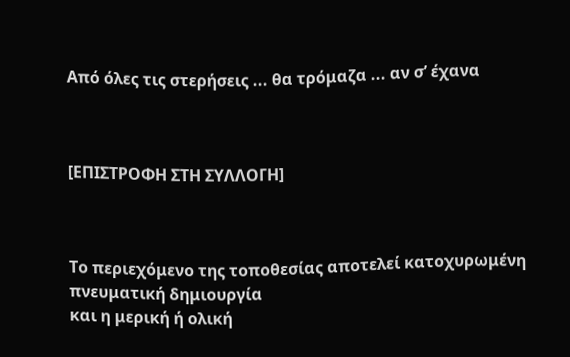Από όλες τις στερήσεις ... θα τρόμαζα ... αν σ’ έχανα



[ΕΠΙΣΤΡΟΦΗ ΣΤΗ ΣΥΛΛΟΓΗ]



Το περιεχόμενο της τοποθεσίας αποτελεί κατοχυρωμένη πνευματική δημιουργία
και η μερική ή ολική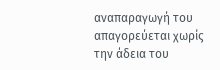αναπαραγωγή του απαγορεύεται χωρίς την άδεια του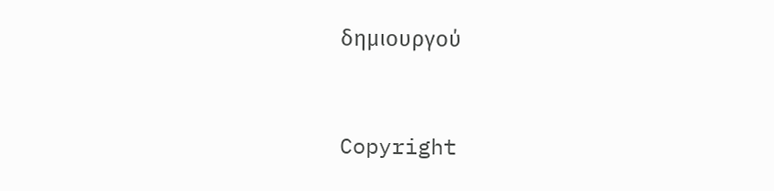δημιουργού


Copyright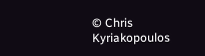© Chris Kyriakopoulos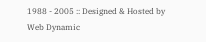1988 - 2005 :: Designed & Hosted by Web Dynamic